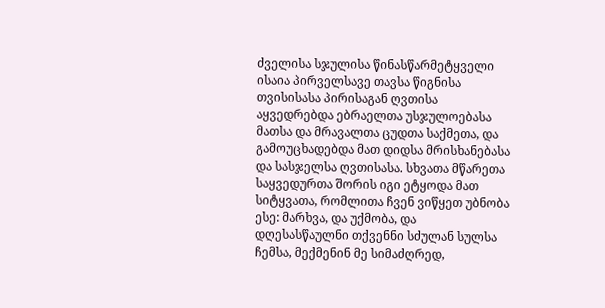ძველისა სჯულისა წინასწარმეტყველი ისაია პირველსავე თავსა წიგნისა თვისისასა პირისაგან ღვთისა აყვედრებდა ებრაელთა უსჯულოებასა მათსა და მრავალთა ცუდთა საქმეთა, და გამოუცხადებდა მათ დიდსა მრისხანებასა და სასჯელსა ღვთისასა. სხვათა მწარეთა საყვედურთა შორის იგი ეტყოდა მათ სიტყვათა, რომლითა ჩვენ ვიწყეთ უბნობა ესე: მარხვა, და უქმობა, და დღესასწაულნი თქვენნი სძულან სულსა ჩემსა, მექმენინ მე სიმაძღრედ,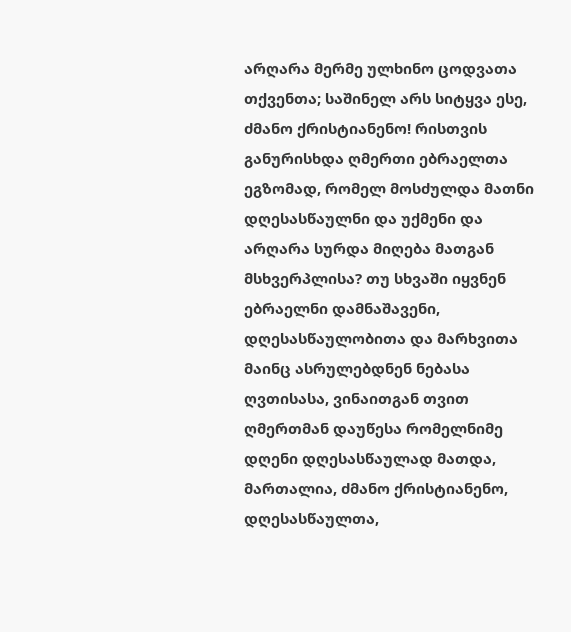არღარა მერმე ულხინო ცოდვათა თქვენთა; საშინელ არს სიტყვა ესე, ძმანო ქრისტიანენო! რისთვის განურისხდა ღმერთი ებრაელთა ეგზომად, რომელ მოსძულდა მათნი დღესასწაულნი და უქმენი და არღარა სურდა მიღება მათგან მსხვერპლისა? თუ სხვაში იყვნენ ებრაელნი დამნაშავენი, დღესასწაულობითა და მარხვითა მაინც ასრულებდნენ ნებასა ღვთისასა, ვინაითგან თვით ღმერთმან დაუწესა რომელნიმე დღენი დღესასწაულად მათდა, მართალია, ძმანო ქრისტიანენო, დღესასწაულთა,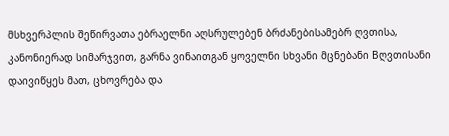მსხვერპლის შეწირვათა ებრაელნი აღსრულებენ ბრძანებისამებრ ღვთისა, კანონიერად სიმარჯვით, გარნა ვინაითგან ყოველნი სხვანი მცნებანი Bღვთისანი დაივიწყეს მათ, ცხოვრება და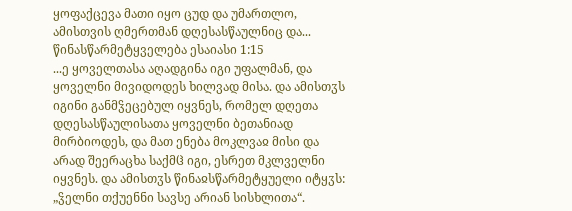ყოფაქცევა მათი იყო ცუდ და უმართლო, ამისთვის ღმერთმან დღესასწაულნიც და...
წინასწარმეტყველება ესაიასი 1:15
...ე ყოველთასა აღადგინა იგი უფალმან, და ყოველნი მივიდოდეს ხილვად მისა. და ამისთჳს იგინი განმჴეცებულ იყვნეს, რომელ დღეთა დღესასწაულისათა ყოველნი ბეთანიად მირბიოდეს, და მათ ენება მოკლვაჲ მისი და არად შეერაცხა საქმჱ იგი, ესრეთ მკლველნი იყვნეს. და ამისთჳს წინაჲსწარმეტყუელი იტყჳს: „ჴელნი თქუენნი სავსე არიან სისხლითა“.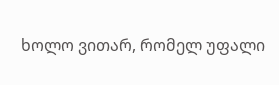ხოლო ვითარ, რომელ უფალი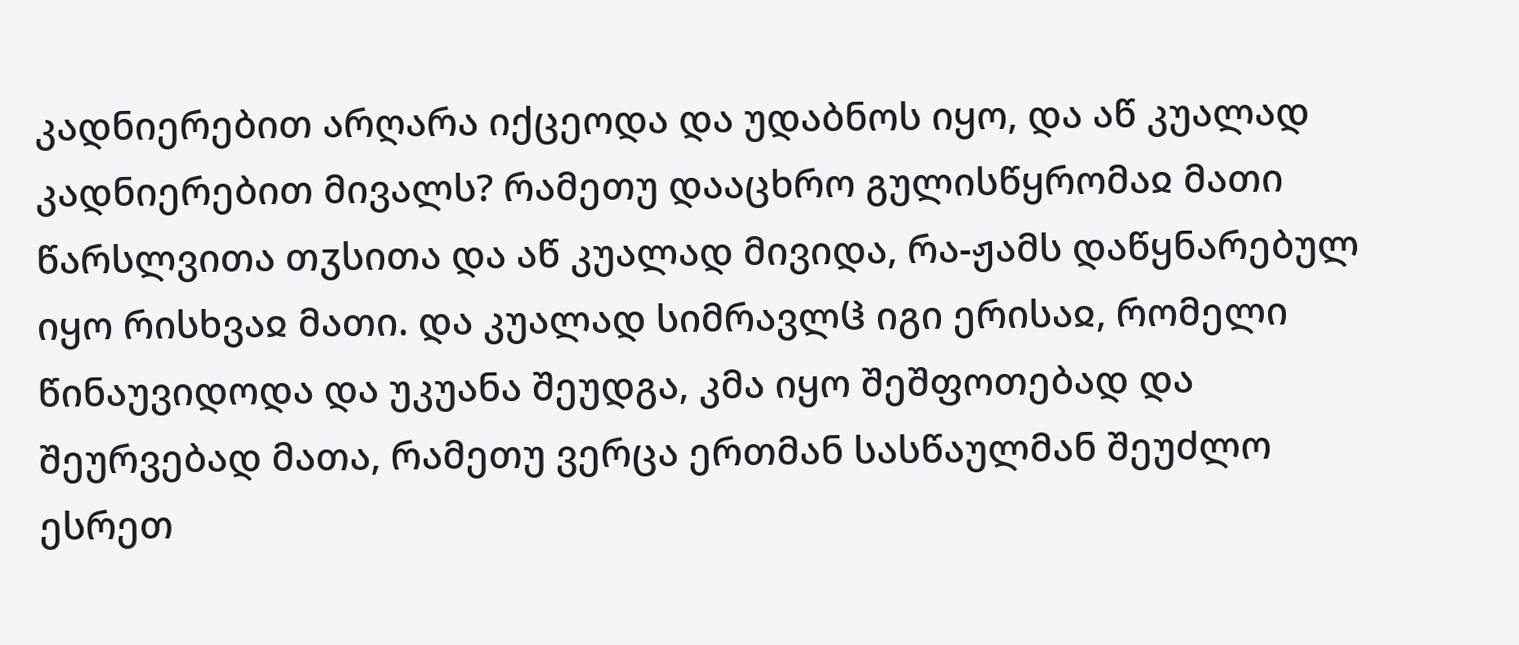კადნიერებით არღარა იქცეოდა და უდაბნოს იყო, და აწ კუალად კადნიერებით მივალს? რამეთუ დააცხრო გულისწყრომაჲ მათი წარსლვითა თჳსითა და აწ კუალად მივიდა, რა-ჟამს დაწყნარებულ იყო რისხვაჲ მათი. და კუალად სიმრავლჱ იგი ერისაჲ, რომელი წინაუვიდოდა და უკუანა შეუდგა, კმა იყო შეშფოთებად და შეურვებად მათა, რამეთუ ვერცა ერთმან სასწაულმან შეუძლო ესრეთ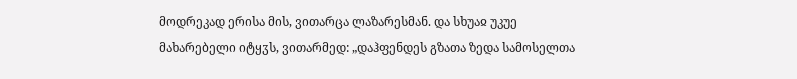მოდრეკად ერისა მის, ვითარცა ლაზარესმან. და სხუაჲ უკუე მახარებელი იტყჳს, ვითარმედ: „დაჰფენდეს გზათა ზედა სამოსელთა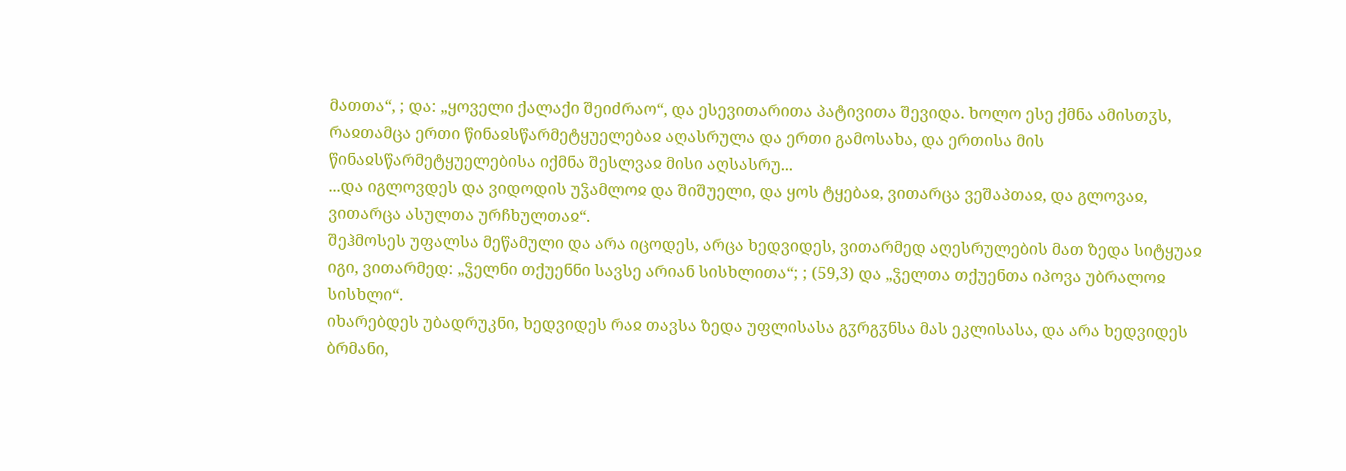მათთა“, ; და: „ყოველი ქალაქი შეიძრაო“, და ესევითარითა პატივითა შევიდა. ხოლო ესე ქმნა ამისთჳს, რაჲთამცა ერთი წინაჲსწარმეტყუელებაჲ აღასრულა და ერთი გამოსახა, და ერთისა მის წინაჲსწარმეტყუელებისა იქმნა შესლვაჲ მისი აღსასრუ...
...და იგლოვდეს და ვიდოდის უჴამლოჲ და შიშუელი, და ყოს ტყებაჲ, ვითარცა ვეშაპთაჲ, და გლოვაჲ, ვითარცა ასულთა ურჩხულთაჲ“.
შეჰმოსეს უფალსა მეწამული და არა იცოდეს, არცა ხედვიდეს, ვითარმედ აღესრულების მათ ზედა სიტყუაჲ იგი, ვითარმედ: „ჴელნი თქუენნი სავსე არიან სისხლითა“; ; (59,3) და „ჴელთა თქუენთა იპოვა უბრალოჲ სისხლი“.
იხარებდეს უბადრუკნი, ხედვიდეს რაჲ თავსა ზედა უფლისასა გჳრგჳნსა მას ეკლისასა, და არა ხედვიდეს ბრმანი,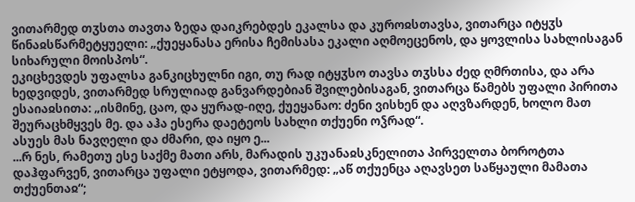ვითარმედ თჳსთა თავთა ზედა დაიკრებდეს ეკალსა და კუროჲსთავსა, ვითარცა იტყჳს წინაჲსწარმეტყუელი: „ქუეყანასა ერისა ჩემისასა ეკალი აღმოეცენოს, და ყოვლისა სახლისაგან სიხარული მოისპოს“.
ეკიცხევდეს უფალსა განკიცხულნი იგი, თუ რად იტყჳსო თავსა თჳსსა ძედ ღმრთისა, და არა ხედვიდეს, ვითარმედ სრულიად განვარდებიან შვილებისაგან, ვითარცა წამებს უფალი პირითა ესაიაჲსითა: „ისმინე, ცაო, და ყურად-იღე, ქუეყანაო: ძენი ვისხენ და აღვზარდენ, ხოლო მათ შეურაცხმყვეს მე. და აჰა ესერა დაეტეოს სახლი თქუენი ოჴრად“.
ასუეს მას ნავღელი და ძმარი, და იყო ე...
...რ ნეს, რამეთუ ესე საქმე მათი არს, მარადის უკუანაჲსკნელითა პირველთა ბოროტთა დაჰფარვენ, ვითარცა უფალი ეტყოდა, ვითარმედ: „აწ თქუენცა აღავსეთ საწყაული მამათა თქუენთაჲ“;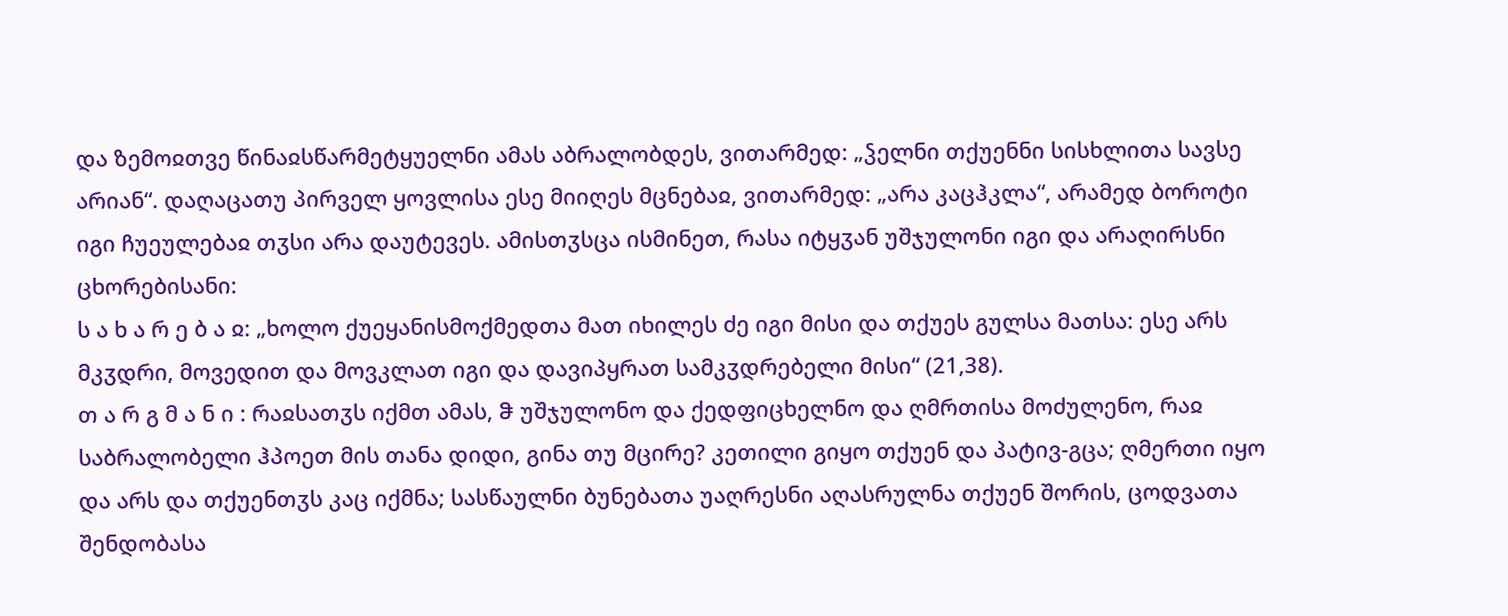და ზემოჲთვე წინაჲსწარმეტყუელნი ამას აბრალობდეს, ვითარმედ: „ჴელნი თქუენნი სისხლითა სავსე არიან“. დაღაცათუ პირველ ყოვლისა ესე მიიღეს მცნებაჲ, ვითარმედ: „არა კაცჰკლა“, არამედ ბოროტი იგი ჩუეულებაჲ თჳსი არა დაუტევეს. ამისთჳსცა ისმინეთ, რასა იტყჳან უშჯულონი იგი და არაღირსნი ცხორებისანი:
ს ა ხ ა რ ე ბ ა ჲ: „ხოლო ქუეყანისმოქმედთა მათ იხილეს ძე იგი მისი და თქუეს გულსა მათსა: ესე არს მკჳდრი, მოვედით და მოვკლათ იგი და დავიპყრათ სამკჳდრებელი მისი“ (21,38).
თ ა რ გ მ ა ნ ი : რაჲსათჳს იქმთ ამას, ჵ უშჯულონო და ქედფიცხელნო და ღმრთისა მოძულენო, რაჲ საბრალობელი ჰპოეთ მის თანა დიდი, გინა თუ მცირე? კეთილი გიყო თქუენ და პატივ-გცა; ღმერთი იყო და არს და თქუენთჳს კაც იქმნა; სასწაულნი ბუნებათა უაღრესნი აღასრულნა თქუენ შორის, ცოდვათა შენდობასა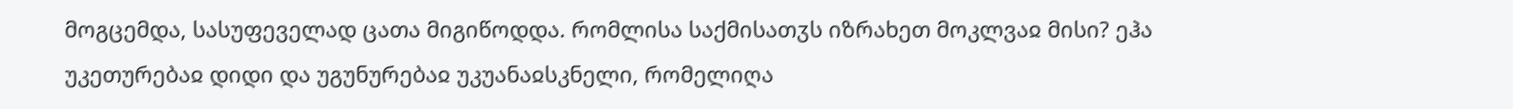მოგცემდა, სასუფეველად ცათა მიგიწოდდა. რომლისა საქმისათჳს იზრახეთ მოკლვაჲ მისი? ეჰა უკეთურებაჲ დიდი და უგუნურებაჲ უკუანაჲსკნელი, რომელიღა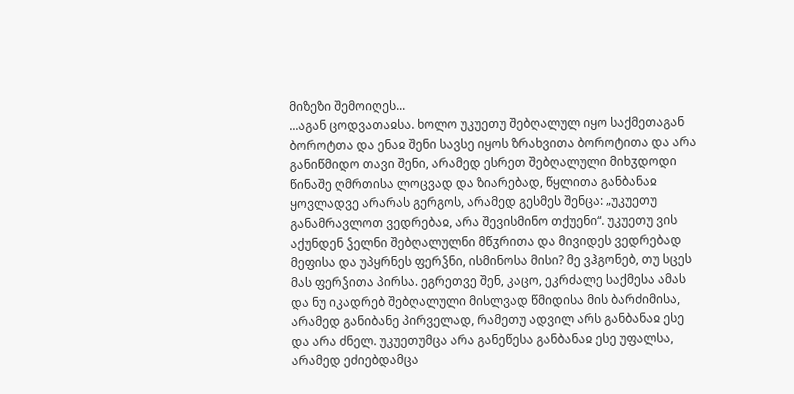მიზეზი შემოიღეს...
...აგან ცოდვათაჲსა. ხოლო უკუეთუ შებღალულ იყო საქმეთაგან ბოროტთა და ენაჲ შენი სავსე იყოს ზრახვითა ბოროტითა და არა განიწმიდო თავი შენი, არამედ ესრეთ შებღალული მიხჳდოდი წინაშე ღმრთისა ლოცვად და ზიარებად, წყლითა განბანაჲ ყოვლადვე არარას გერგოს, არამედ გესმეს შენცა: „უკუეთუ განამრავლოთ ვედრებაჲ, არა შევისმინო თქუენი“. უკუეთუ ვის აქუნდენ ჴელნი შებღალულნი მწჳრითა და მივიდეს ვედრებად მეფისა და უპყრნეს ფერჴნი, ისმინოსა მისი? მე ვჰგონებ, თუ სცეს მას ფერჴითა პირსა. ეგრეთვე შენ, კაცო, ეკრძალე საქმესა ამას და ნუ იკადრებ შებღალული მისლვად წმიდისა მის ბარძიმისა, არამედ განიბანე პირველად, რამეთუ ადვილ არს განბანაჲ ესე და არა ძნელ. უკუეთუმცა არა განეწესა განბანაჲ ესე უფალსა, არამედ ეძიებდამცა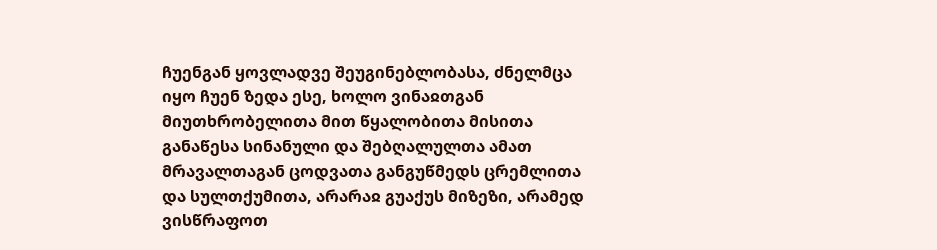ჩუენგან ყოვლადვე შეუგინებლობასა, ძნელმცა იყო ჩუენ ზედა ესე, ხოლო ვინაჲთგან მიუთხრობელითა მით წყალობითა მისითა განაწესა სინანული და შებღალულთა ამათ მრავალთაგან ცოდვათა განგუწმედს ცრემლითა და სულთქუმითა, არარაჲ გუაქუს მიზეზი, არამედ ვისწრაფოთ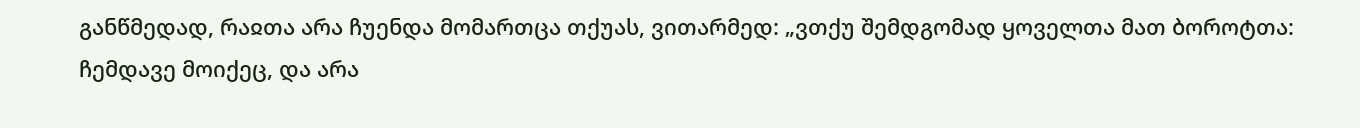განწმედად, რაჲთა არა ჩუენდა მომართცა თქუას, ვითარმედ: „ვთქუ შემდგომად ყოველთა მათ ბოროტთა: ჩემდავე მოიქეც, და არა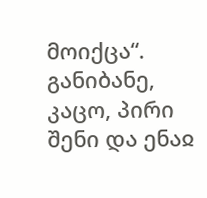მოიქცა“.
განიბანე, კაცო, პირი შენი და ენაჲ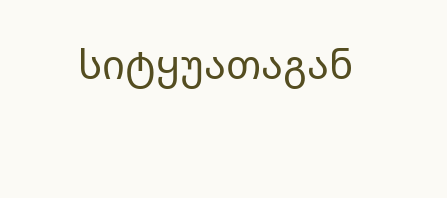სიტყუათაგან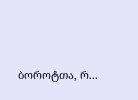ბოროტთა, რ...